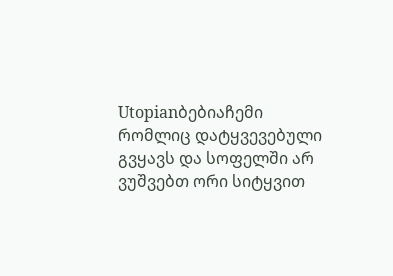Utopianბებიაჩემი რომლიც დატყვევებული გვყავს და სოფელში არ ვუშვებთ ორი სიტყვით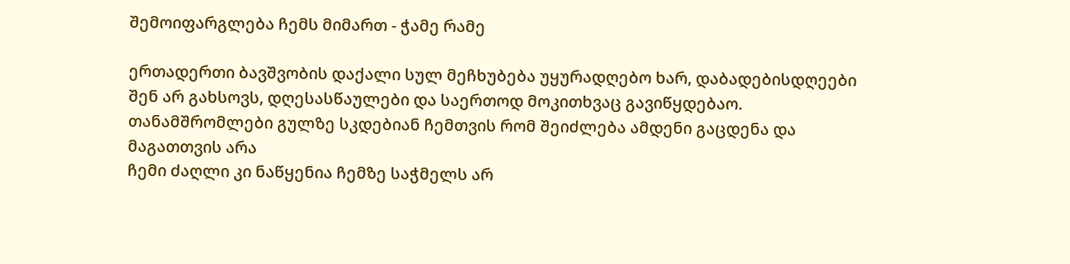შემოიფარგლება ჩემს მიმართ - ჭამე რამე

ერთადერთი ბავშვობის დაქალი სულ მეჩხუბება უყურადღებო ხარ, დაბადებისდღეები შენ არ გახსოვს, დღესასწაულები და საერთოდ მოკითხვაც გავიწყდებაო.
თანამშრომლები გულზე სკდებიან ჩემთვის რომ შეიძლება ამდენი გაცდენა და მაგათთვის არა
ჩემი ძაღლი კი ნაწყენია ჩემზე საჭმელს არ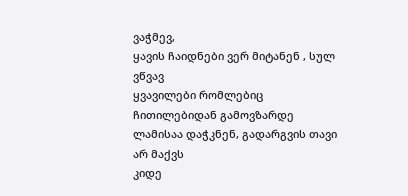ვაჭმევ,
ყავის ჩაიდნები ვერ მიტანენ , სულ ვწვავ
ყვავილები რომლებიც ჩითილებიდან გამოვზარდე ლამისაა დაჭკნენ, გადარგვის თავი არ მაქვს
კიდე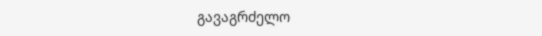გავაგრძელო